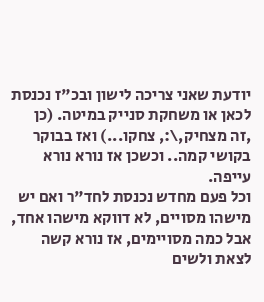יודעת שאני צריכה לישון ובכ"ז נכנסת לכאן או משחקת סנייק במיטה. (כן
,זה מצחיק,\:, צחקו...) ואז בבוקר בקושי קמה.. וכשכן אז נורא נורא עייפה.
וכל פעם מחדש נכנסת לחד"ר ואם יש מישהו מסויים, לא דווקא מישהו אחד, אבל כמה מסויימים, אז נורא קשה לצאת ולשים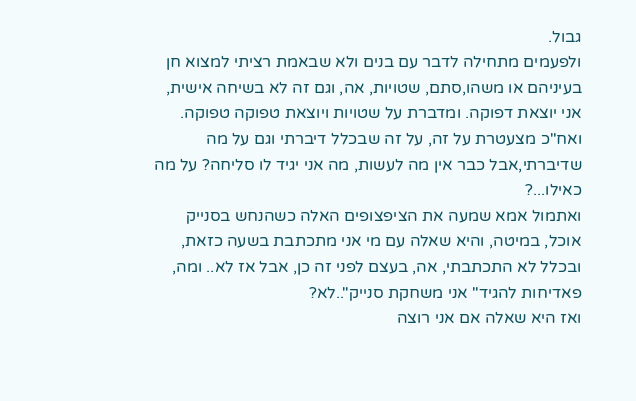גבול.
ולפעמים מתחילה לדבר עם בנים ולא שבאמת רציתי למצוא חן בעיניהם או משהו,סתם, שטויות, אה, וגם זה לא בשיחה אישית, אני יוצאת דפוקה. ומדברת על שטויות ויוצאת טפוקה טפוקה. ואח"כ מצעטרת על זה, על זה שבכלל דיברתי וגם על מה שדיברתי,אבל כבר אין מה לעשות, מה אני יגיד לו סליחה? על מה כאילו...?
ואתמול אמא שמעה את הציפצופים האלה כשהנחש בסנייק אוכל, במיטה, והיא שאלה עם מי אני מתכתבת בשעה כזאת, ובכלל לא התכתבתי, אה, בעצם לפני זה כן, אבל אז לא.. ומה, פאדיחות להגיד" אני משחקת סנייק"..לא?
ואז היא שאלה אם אני רוצה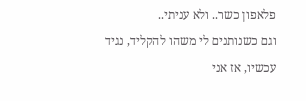פלאפון כשר.. ולא עניתי..
וגם כשנותנים לי משהו להקליד, נגיד עכשיו, אז אני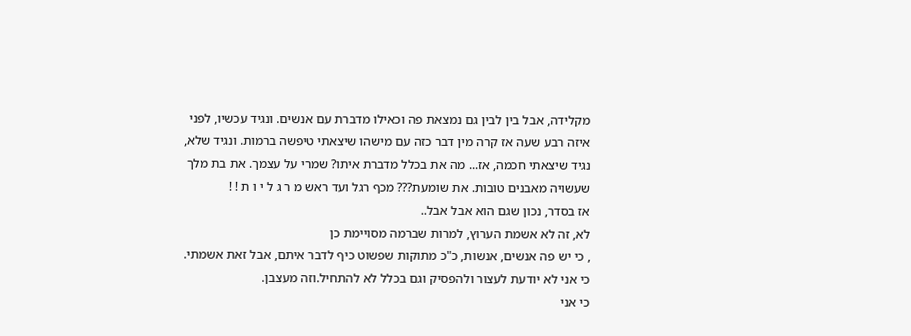מקלידה, אבל בין לבין גם נמצאת פה וכאילו מדברת עם אנשים. ונגיד עכשיו, לפני איזה רבע שעה אז קרה מין דבר כזה עם מישהו שיצאתי טיפשה ברמות. ונגיד שלא, נגיד שיצאתי חכמה, אז... מה את בכלל מדברת איתו? שמרי על עצמך. את בת מלך שעשויה מאבנים טובות. את שומעת??? מכף רגל ועד ראש מ ר ג ל י ו ת ! !
אז בסדר, נכון שגם הוא אבל אבל..
לא, זה לא אשמת הערוץ, למרות שברמה מסויימת כן
, כי יש פה אנשים, אנשות, כ"כ מתוקות שפשוט כיף לדבר איתם, אבל זאת אשמתי. כי אני לא יודעת לעצור ולהפסיק וגם בכלל לא להתחיל.וזה מעצבן.
כי אני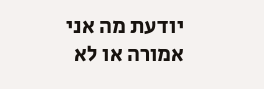יודעת מה אני אמורה או לא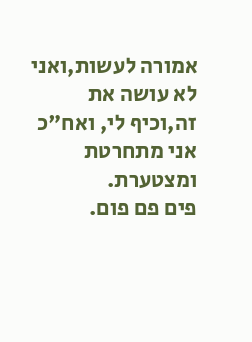אמורה לעשות,ואני לא עושה את זה,וכיף לי, ואח"כ אני מתחרטת ומצטערת.
פים פם פום.